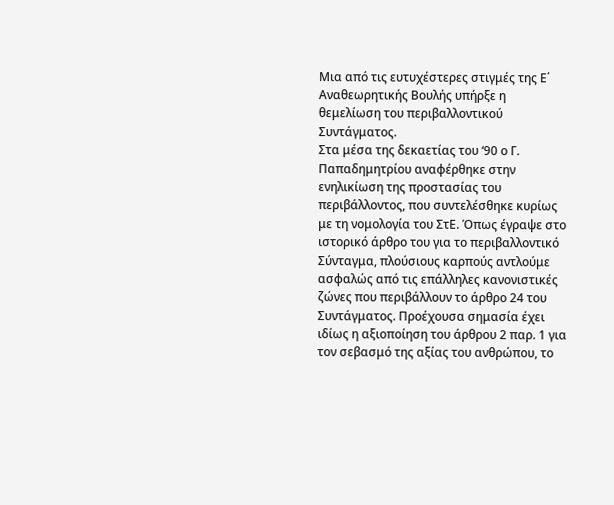Μια από τις ευτυχέστερες στιγμές της Ε΄ Αναθεωρητικής Βουλής υπήρξε η θεμελίωση του περιβαλλοντικού Συντάγματος.
Στα μέσα της δεκαετίας του ‘90 ο Γ. Παπαδημητρίου αναφέρθηκε στην ενηλικίωση της προστασίας του περιβάλλοντος, που συντελέσθηκε κυρίως με τη νομολογία του ΣτΕ. Όπως έγραψε στο ιστορικό άρθρο του για το περιβαλλοντικό Σύνταγμα, πλούσιους καρπούς αντλούμε ασφαλώς από τις επάλληλες κανονιστικές ζώνες που περιβάλλουν το άρθρο 24 του Συντάγματος. Προέχουσα σημασία έχει ιδίως η αξιοποίηση του άρθρου 2 παρ. 1 για τον σεβασμό της αξίας του ανθρώπου, το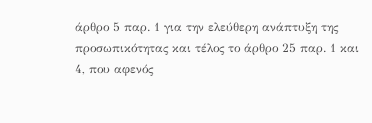άρθρο 5 παρ. 1 για την ελεύθερη ανάπτυξη της προσωπικότητας και τέλος το άρθρο 25 παρ. 1 και 4, που αφενός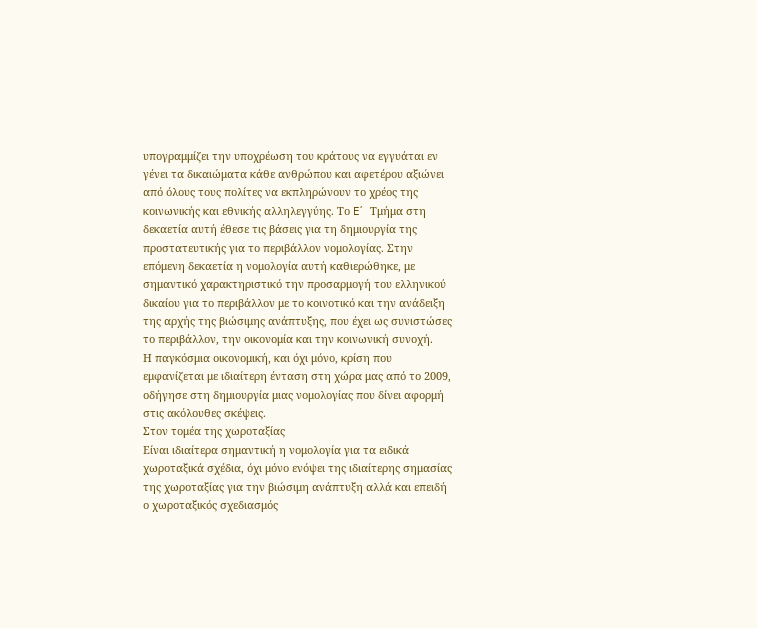υπογραμμίζει την υποχρέωση του κράτους να εγγυάται εν γένει τα δικαιώματα κάθε ανθρώπου και αφετέρου αξιώνει από όλους τους πολίτες να εκπληρώνουν το χρέος της κοινωνικής και εθνικής αλληλεγγύης. Το E΄ Τμήμα στη δεκαετία αυτή έθεσε τις βάσεις για τη δημιουργία της προστατευτικής για το περιβάλλον νομολογίας. Στην επόμενη δεκαετία η νομολογία αυτή καθιερώθηκε, με σημαντικό χαρακτηριστικό την προσαρμογή του ελληνικού δικαίου για το περιβάλλον με το κοινοτικό και την ανάδειξη της αρχής της βιώσιμης ανάπτυξης, που έχει ως συνιστώσες το περιβάλλον, την οικονομία και την κοινωνική συνοχή.
Η παγκόσμια οικονομική, και όχι μόνο, κρίση που εμφανίζεται με ιδιαίτερη ένταση στη χώρα μας από το 2009, οδήγησε στη δημιουργία μιας νομολογίας που δίνει αφορμή στις ακόλουθες σκέψεις.
Στον τομέα της χωροταξίας
Είναι ιδιαίτερα σημαντική η νομολογία για τα ειδικά χωροταξικά σχέδια, όχι μόνο ενόψει της ιδιαίτερης σημασίας της χωροταξίας για την βιώσιμη ανάπτυξη αλλά και επειδή ο χωροταξικός σχεδιασμός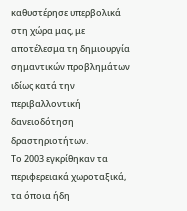καθυστέρησε υπερβολικά στη χώρα μας, με αποτέλεσμα τη δημιουργία σημαντικών προβλημάτων ιδίως κατά την περιβαλλοντική δανειοδότηση δραστηριοτήτων.
Το 2003 εγκρίθηκαν τα περιφερειακά χωροταξικά, τα όποια ήδη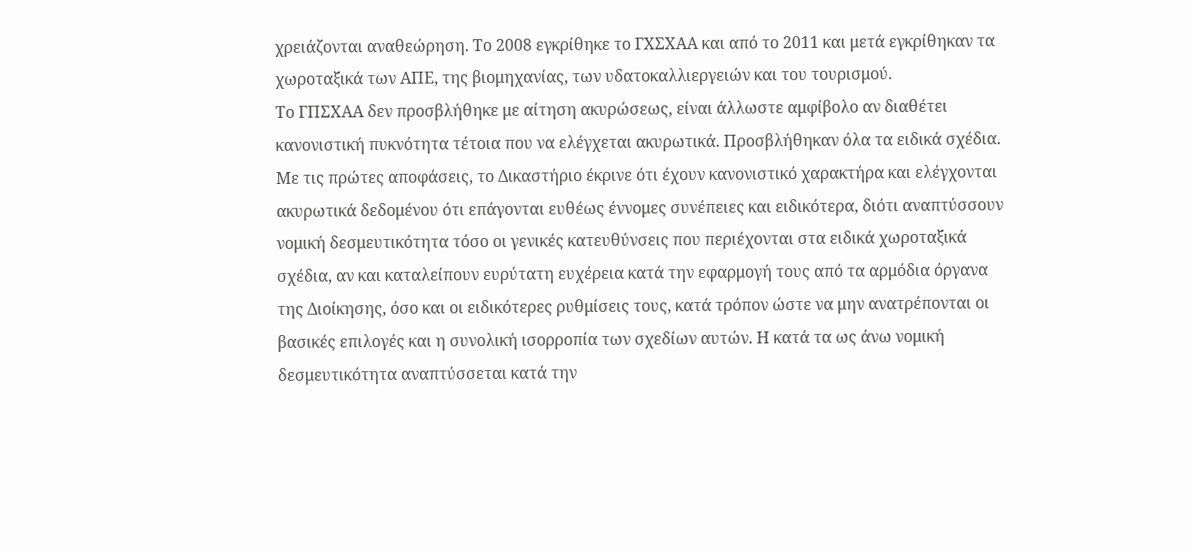χρειάζονται αναθεώρηση. Το 2008 εγκρίθηκε το ΓΧΣΧΑΑ και από το 2011 και μετά εγκρίθηκαν τα χωροταξικά των ΑΠΕ, της βιομηχανίας, των υδατοκαλλιεργειών και του τουρισμού.
Το ΓΠΣΧΑΑ δεν προσβλήθηκε με αίτηση ακυρώσεως, είναι άλλωστε αμφίβολο αν διαθέτει κανονιστική πυκνότητα τέτοια που να ελέγχεται ακυρωτικά. Προσβλήθηκαν όλα τα ειδικά σχέδια. Με τις πρώτες αποφάσεις, το Δικαστήριο έκρινε ότι έχουν κανονιστικό χαρακτήρα και ελέγχονται ακυρωτικά δεδομένου ότι επάγονται ευθέως έννομες συνέπειες και ειδικότερα, διότι αναπτύσσουν νομική δεσμευτικότητα τόσο οι γενικές κατευθύνσεις που περιέχονται στα ειδικά χωροταξικά σχέδια, αν και καταλείπουν ευρύτατη ευχέρεια κατά την εφαρμογή τους από τα αρμόδια όργανα της Διοίκησης, όσο και οι ειδικότερες ρυθμίσεις τους, κατά τρόπον ώστε να μην ανατρέπονται οι βασικές επιλογές και η συνολική ισορροπία των σχεδίων αυτών. Η κατά τα ως άνω νομική δεσμευτικότητα αναπτύσσεται κατά την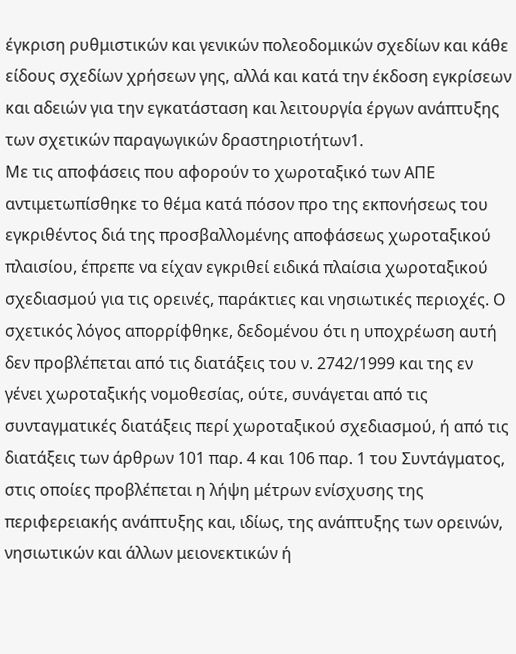έγκριση ρυθμιστικών και γενικών πολεοδομικών σχεδίων και κάθε είδους σχεδίων χρήσεων γης, αλλά και κατά την έκδοση εγκρίσεων και αδειών για την εγκατάσταση και λειτουργία έργων ανάπτυξης των σχετικών παραγωγικών δραστηριοτήτων1.
Με τις αποφάσεις που αφορούν το χωροταξικό των ΑΠΕ αντιμετωπίσθηκε το θέμα κατά πόσον προ της εκπονήσεως του εγκριθέντος διά της προσβαλλομένης αποφάσεως χωροταξικού πλαισίου, έπρεπε να είχαν εγκριθεί ειδικά πλαίσια χωροταξικού σχεδιασμού για τις ορεινές, παράκτιες και νησιωτικές περιοχές. Ο σχετικός λόγος απορρίφθηκε, δεδομένου ότι η υποχρέωση αυτή δεν προβλέπεται από τις διατάξεις του ν. 2742/1999 και της εν γένει χωροταξικής νομοθεσίας, ούτε, συνάγεται από τις συνταγματικές διατάξεις περί χωροταξικού σχεδιασμού, ή από τις διατάξεις των άρθρων 101 παρ. 4 και 106 παρ. 1 του Συντάγματος, στις οποίες προβλέπεται η λήψη μέτρων ενίσχυσης της περιφερειακής ανάπτυξης και, ιδίως, της ανάπτυξης των ορεινών, νησιωτικών και άλλων μειονεκτικών ή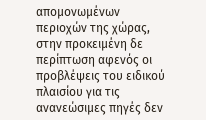απομονωμένων περιοχών της χώρας, στην προκειμένη δε περίπτωση αφενός οι προβλέψεις του ειδικού πλαισίου για τις ανανεώσιμες πηγές δεν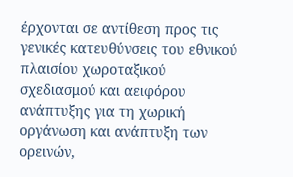έρχονται σε αντίθεση προς τις γενικές κατευθύνσεις του εθνικού πλαισίου χωροταξικού σχεδιασμού και αειφόρου ανάπτυξης για τη χωρική οργάνωση και ανάπτυξη των ορεινών,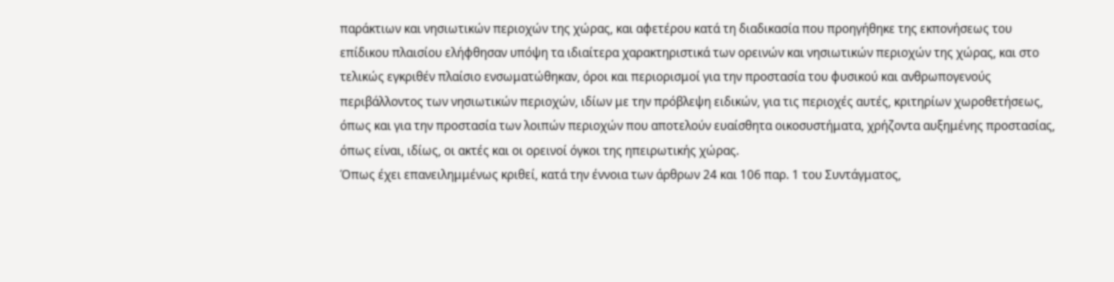παράκτιων και νησιωτικών περιοχών της χώρας, και αφετέρου κατά τη διαδικασία που προηγήθηκε της εκπονήσεως του επίδικου πλαισίου ελήφθησαν υπόψη τα ιδιαίτερα χαρακτηριστικά των ορεινών και νησιωτικών περιοχών της χώρας, και στο τελικώς εγκριθέν πλαίσιο ενσωματώθηκαν, όροι και περιορισμοί για την προστασία του φυσικού και ανθρωπογενούς περιβάλλοντος των νησιωτικών περιοχών, ιδίων με την πρόβλεψη ειδικών, για τις περιοχές αυτές, κριτηρίων χωροθετήσεως, όπως και για την προστασία των λοιπών περιοχών που αποτελούν ευαίσθητα οικοσυστήματα, χρήζοντα αυξημένης προστασίας, όπως είναι, ιδίως, οι ακτές και οι ορεινοί όγκοι της ηπειρωτικής χώρας.
Όπως έχει επανειλημμένως κριθεί, κατά την έννοια των άρθρων 24 και 106 παρ. 1 του Συντάγματος,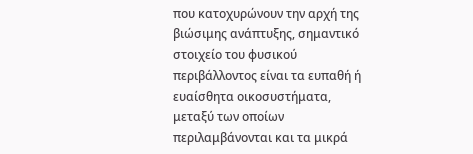που κατοχυρώνουν την αρχή της βιώσιμης ανάπτυξης, σημαντικό στοιχείο του φυσικού περιβάλλοντος είναι τα ευπαθή ή ευαίσθητα οικοσυστήματα, μεταξύ των οποίων περιλαμβάνονται και τα μικρά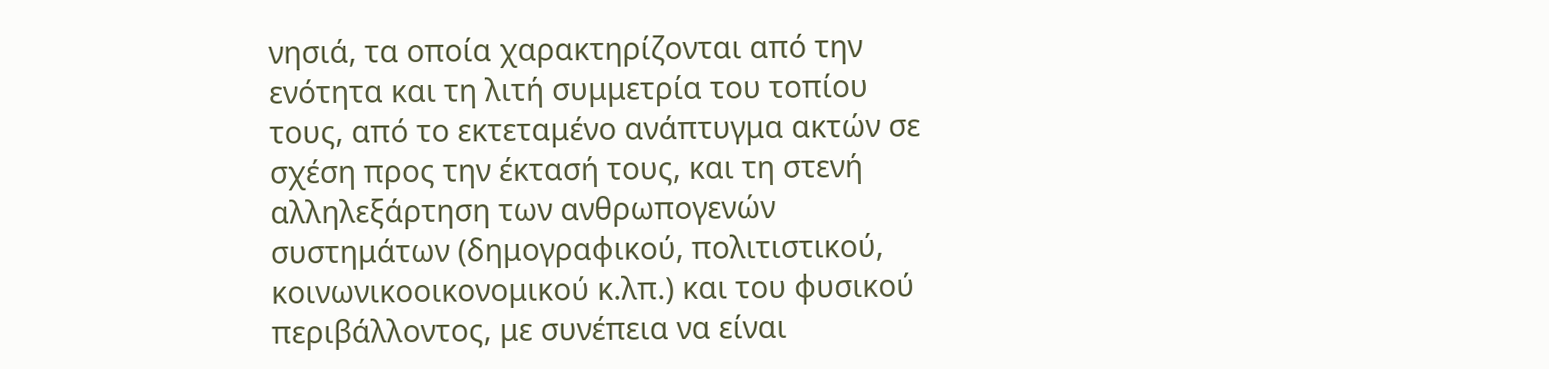νησιά, τα οποία χαρακτηρίζονται από την ενότητα και τη λιτή συμμετρία του τοπίου τους, από το εκτεταμένο ανάπτυγμα ακτών σε σχέση προς την έκτασή τους, και τη στενή αλληλεξάρτηση των ανθρωπογενών συστημάτων (δημογραφικού, πολιτιστικού, κοινωνικοοικονομικού κ.λπ.) και του φυσικού περιβάλλοντος, με συνέπεια να είναι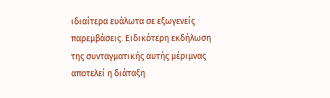ιδιαίτερα ευάλωτα σε εξωγενείς παρεμβάσεις. Ειδικότερη εκδήλωση της συνταγματικής αυτής μέριμνας αποτελεί η διάταξη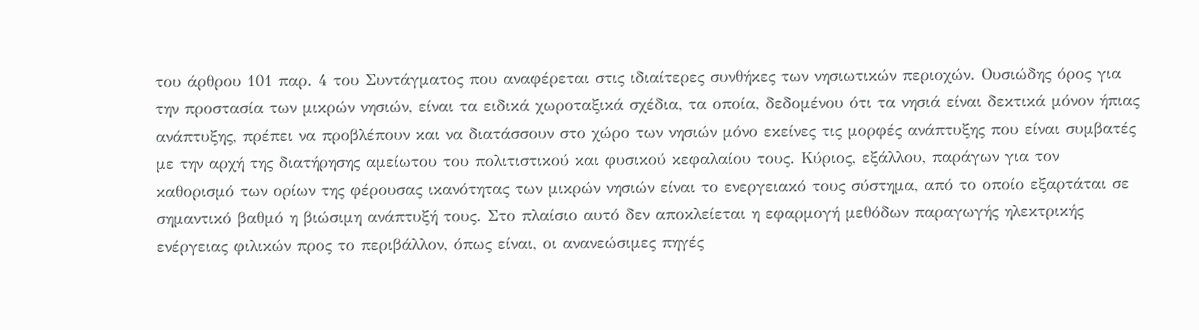του άρθρου 101 παρ. 4 του Συντάγματος που αναφέρεται στις ιδιαίτερες συνθήκες των νησιωτικών περιοχών. Ουσιώδης όρος για την προστασία των μικρών νησιών, είναι τα ειδικά χωροταξικά σχέδια, τα οποία, δεδομένου ότι τα νησιά είναι δεκτικά μόνον ήπιας ανάπτυξης, πρέπει να προβλέπουν και να διατάσσουν στο χώρο των νησιών μόνο εκείνες τις μορφές ανάπτυξης που είναι συμβατές με την αρχή της διατήρησης αμείωτου του πολιτιστικού και φυσικού κεφαλαίου τους. Κύριος, εξάλλου, παράγων για τον καθορισμό των ορίων της φέρουσας ικανότητας των μικρών νησιών είναι το ενεργειακό τους σύστημα, από το οποίο εξαρτάται σε σημαντικό βαθμό η βιώσιμη ανάπτυξή τους. Στο πλαίσιο αυτό δεν αποκλείεται η εφαρμογή μεθόδων παραγωγής ηλεκτρικής ενέργειας φιλικών προς το περιβάλλον, όπως είναι, οι ανανεώσιμες πηγές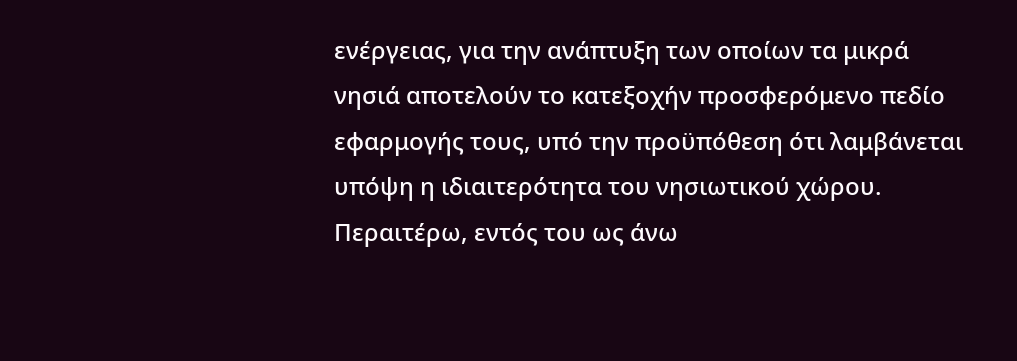ενέργειας, για την ανάπτυξη των οποίων τα μικρά νησιά αποτελούν το κατεξοχήν προσφερόμενο πεδίο εφαρμογής τους, υπό την προϋπόθεση ότι λαμβάνεται υπόψη η ιδιαιτερότητα του νησιωτικού χώρου. Περαιτέρω, εντός του ως άνω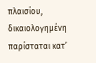πλαισίου, δικαιολογημένη παρίσταται κατ’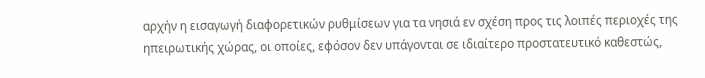αρχήν η εισαγωγή διαφορετικών ρυθμίσεων για τα νησιά εν σχέση προς τις λοιπές περιοχές της ηπειρωτικής χώρας, οι οποίες, εφόσον δεν υπάγονται σε ιδιαίτερο προστατευτικό καθεστώς,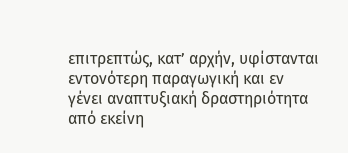επιτρεπτώς, κατ’ αρχήν, υφίστανται εντονότερη παραγωγική και εν γένει αναπτυξιακή δραστηριότητα από εκείνη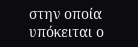στην οποία υπόκειται ο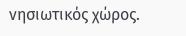νησιωτικός χώρος.